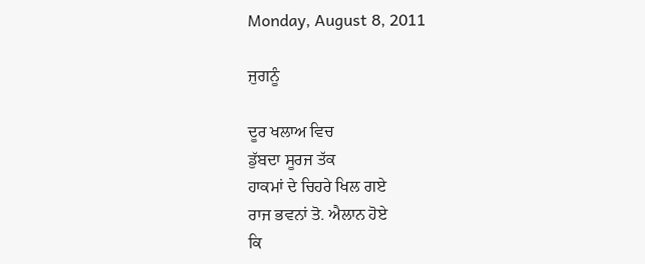Monday, August 8, 2011

ਜੁਗਨੂੰ

ਦੂਰ ਖਲਾਅ ਵਿਚ
ਡੁੱਬਦਾ ਸੂਰਜ ਤੱਕ
ਹਾਕਮਾਂ ਦੇ ਚਿਹਰੇ ਖਿਲ ਗਏ
ਰਾਜ ਭਵਨਾਂ ਤੋ. ਐਲਾਨ ਹੋਏ
ਕਿ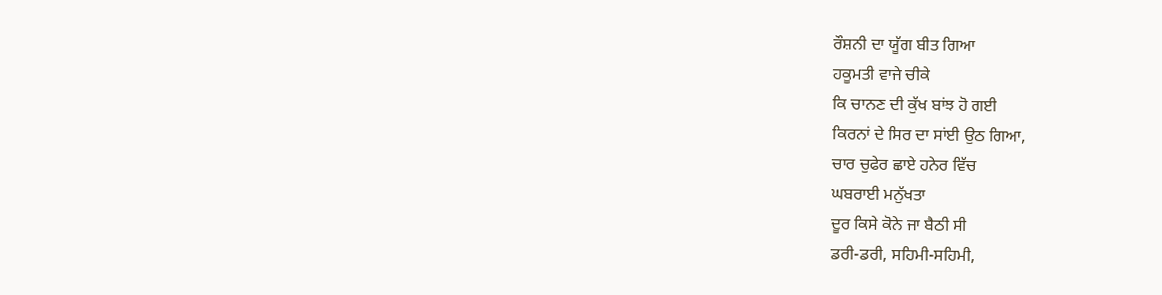ਰੌਸ਼ਨੀ ਦਾ ਯੂੱਗ ਬੀਤ ਗਿਆ
ਹਕੂਮਤੀ ਵਾਜੇ ਚੀਕੇ
ਕਿ ਚਾਨਣ ਦੀ ਕੁੱਖ ਬਾਂਝ ਹੋ ਗਈ
ਕਿਰਨਾਂ ਦੇ ਸਿਰ ਦਾ ਸਾਂਈ ਉਠ ਗਿਆ,
ਚਾਰ ਚੁਫੇਰ ਛਾਏ ਹਨੇਰ ਵਿੱਚ
ਘਬਰਾਈ ਮਨੁੱਖਤਾ
ਦੂਰ ਕਿਸੇ ਕੋਨੇ ਜਾ ਬੈਠੀ ਸੀ
ਡਰੀ-ਡਰੀ, ਸਹਿਮੀ-ਸਹਿਮੀ,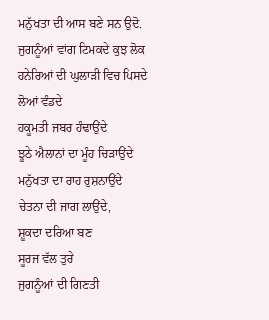ਮਨੁੱਖਤਾ ਦੀ ਆਸ ਬਣੇ ਸਨ ਉਦੋ.
ਜੁਗਨੂੰਆਂ ਵਾਂਗ ਟਿਮਕਦੇ ਕੁਝ ਲੋਕ
ਹਨੇਰਿਆਂ ਦੀ ਘੁਲਾੜੀ ਵਿਚ ਪਿਸਦੇ
ਲੋਆਂ ਵੰਡਦੇ
ਹਕੂਮਤੀ ਜਬਰ ਹੰਢਾਉਂਦੇ
ਝੂਠੇ ਐਲਾਨਾਂ ਦਾ ਮੂੰਹ ਚਿੜਾਉਂਦੇ
ਮਨੁੱਖਤਾ ਦਾ ਰਾਹ ਰੁਸ਼ਨਾਉਂਦੇ
ਚੇਤਨਾ ਦੀ ਜਾਗ ਲਾਉਂਦੇ,
ਸ਼ੂਕਦਾ ਦਰਿਆ ਬਣ
ਸੂਰਜ ਵੱਲ ਤੁਰੇ
ਜੁਗਨੂੰਆਂ ਦੀ ਗਿਣਤੀ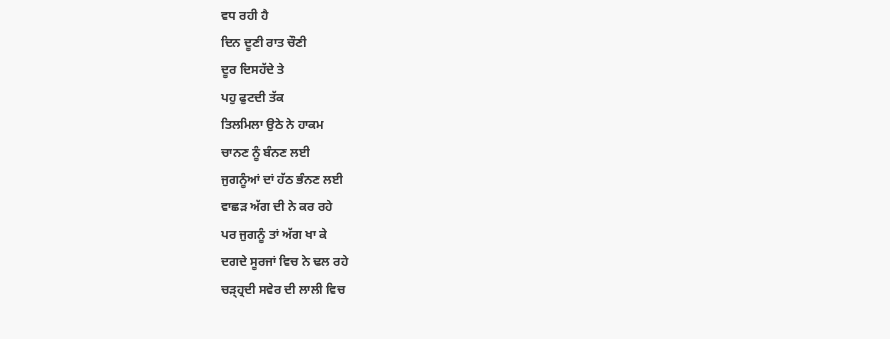ਵਧ ਰਹੀ ਹੈ
ਦਿਨ ਦੂਣੀ ਰਾਤ ਚੌਣੀ
ਦੂਰ ਦਿਸਹੱਦੇ ਤੇ
ਪਹੁ ਫੁਟਦੀ ਤੱਕ
ਤਿਲਮਿਲਾ ਉਠੇ ਨੇ ਹਾਕਮ
ਚਾਨਣ ਨੂੰ ਬੰਨਣ ਲਈ
ਜੁਗਨੂੰਆਂ ਦਾਂ ਹੱਠ ਭੰਨਣ ਲਈ
ਵਾਛੜ ਅੱਗ ਦੀ ਨੇ ਕਰ ਰਹੇ
ਪਰ ਜੁਗਨੂੰ ਤਾਂ ਅੱਗ ਖਾ ਕੇ
ਦਗਦੇ ਸੂਰਜਾਂ ਵਿਚ ਨੇ ਢਲ ਰਹੇ
ਚੜ੍ਹ੍ਰਦੀ ਸਵੇਰ ਦੀ ਲਾਲੀ ਵਿਚ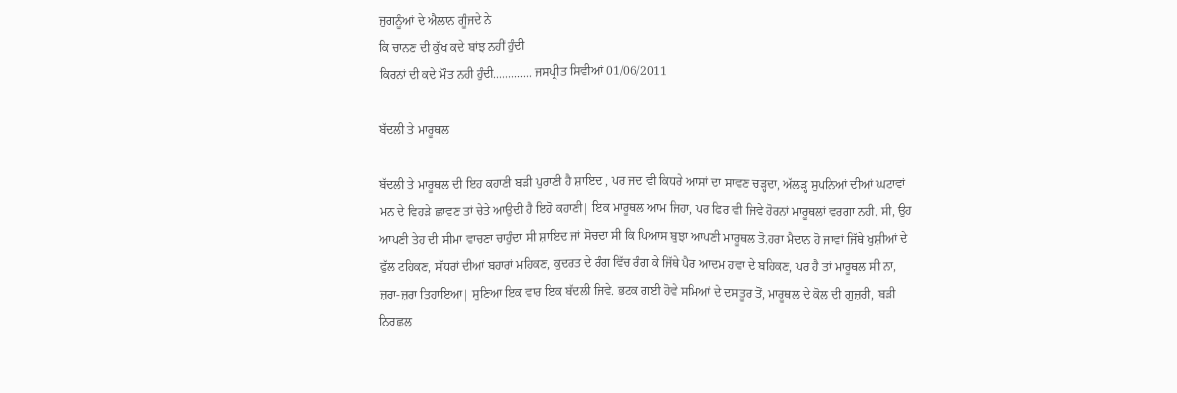ਜੁਗਨੂੰਆਂ ਦੇ ਐਲਾਨ ਗੂੰਜਦੇ ਨੇ
ਕਿ ਚਾਨਣ ਦੀ ਕੁੱਖ ਕਦੇ ਬਾਂਝ ਨਹੀਂ ਹੁੰਦੀ
ਕਿਰਨਾਂ ਦੀ ਕਦੇ ਮੌਤ ਨਹੀ ਹੁੰਦੀ............. ਜਸਪ੍ਰੀਤ ਸਿਵੀਆਂ 01/06/2011

ਬੱਦਲੀ ਤੇ ਮਾਰੂਥਲ

ਬੱਦਲੀ ਤੇ ਮਾਰੂਥਲ ਦੀ ਇਹ ਕਹਾਣੀ ਬੜੀ ਪੁਰਾਣੀ ਹੈ ਸ਼ਾਇਦ , ਪਰ ਜਦ ਵੀ ਕਿਧਰੇ ਆਸਾਂ ਦਾ ਸਾਵਣ ਚੜ੍ਹਦਾ, ਅੱਲੜ੍ਹ ਸੁਪਨਿਆਂ ਦੀਆਂ ਘਟਾਵਾਂ ਮਨ ਦੇ ਵਿਹੜੇ ਛਾਵਣ ਤਾਂ ਚੇਤੇ ਆਉਦੀ ਹੈ ਇਹੋ ਕਹਾਣੀ| ਇਕ ਮਾਰੂਥਲ ਆਮ ਜਿਹਾ, ਪਰ ਫਿਰ ਵੀ ਜਿਵੇ ਹੋਰਨਾਂ ਮਾਰੂਥਲਾਂ ਵਰਗਾ ਨਹੀ. ਸੀ, ਉਹ ਆਪਣੀ ਤੇਹ ਦੀ ਸੀਮਾ ਵਾਚਣਾ ਚਾਹੁੰਦਾ ਸੀ ਸ਼ਾਇਦ ਜਾਂ ਸੋਚਦਾ ਸੀ ਕਿ ਪਿਆਸ ਬੁਝਾ ਆਪਣੀ ਮਾਰੂਥਲ ਤੋ.ਹਰਾ ਮੈਦਾਨ ਹੋ ਜਾਵਾਂ ਜਿੱਥੇ ਖੁਸ਼ੀਆਂ ਦੇ ਫੁੱਲ ਟਹਿਕਣ, ਸੱਧਰਾਂ ਦੀਆਂ ਬਹਾਰਾਂ ਮਹਿਕਣ, ਕੁਦਰਤ ਦੇ ਰੰਗ ਵਿੱਚ ਰੰਗ ਕੇ ਜਿੱਥੇ ਪੈਰ ਆਦਮ ਹਵਾ ਦੇ ਬਹਿਕਣ, ਪਰ ਹੈ ਤਾਂ ਮਾਰੂਥਲ ਸੀ ਨਾ, ਜ਼ਰਾ-ਜ਼ਰਾ ਤਿਹਾਇਆ| ਸੁਣਿਆ ਇਕ ਵਾਰ ਇਕ ਬੱਦਲੀ ਜਿਵੇ. ਭਟਕ ਗਈ ਹੋਵੇ ਸਮਿਆਂ ਦੇ ਦਸਤੂਰ ਤੋਂ, ਮਾਰੂਥਲ ਦੇ ਕੋਲ ਦੀ ਗੁਜ਼ਰੀ, ਬੜੀ ਨਿਰਛਲ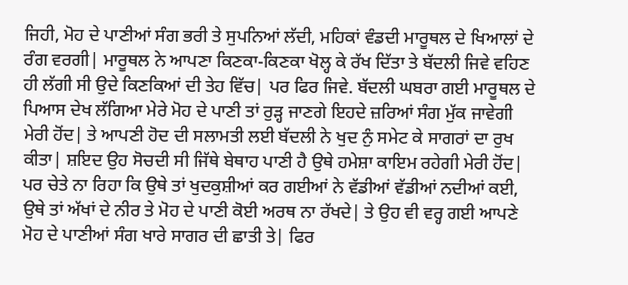ਜਿਹੀ, ਮੋਹ ਦੇ ਪਾਣੀਆਂ ਸੰਗ ਭਰੀ ਤੇ ਸੁਪਨਿਆਂ ਲੱਦੀ, ਮਹਿਕਾਂ ਵੰਡਦੀ ਮਾਰੂਥਲ ਦੇ ਖਿਆਲਾਂ ਦੇ ਰੰਗ ਵਰਗੀ| ਮਾਰੂਥਲ ਨੇ ਆਪਣਾ ਕਿਣਕਾ-ਕਿਣਕਾ ਖੋਲ੍ਹ ਕੇ ਰੱਖ ਦਿੱਤਾ ਤੇ ਬੱਦਲੀ ਜਿਵੇ ਵਹਿਣ ਹੀ ਲੱਗੀ ਸੀ ਉਦੇ ਕਿਣਕਿਆਂ ਦੀ ਤੇਹ ਵਿੱਚ| ਪਰ ਫਿਰ ਜਿਵੇ. ਬੱਦਲੀ ਘਬਰਾ ਗਈ ਮਾਰੂਥਲ ਦੇ ਪਿਆਸ ਦੇਖ ਲੱਗਿਆ ਮੇਰੇ ਮੋਹ ਦੇ ਪਾਣੀ ਤਾਂ ਰੁੜ੍ਹ ਜਾਣਗੇ ਇਹਦੇ ਜ਼ਰਿਆਂ ਸੰਗ ਮੁੱਕ ਜਾਵੇਗੀ ਮੇਰੀ ਹੋਂਦ| ਤੇ ਆਪਣੀ ਹੋਦ ਦੀ ਸਲਾਮਤੀ ਲਈ ਬੱਦਲੀ ਨੇ ਖੁਦ ਨੁੰ ਸਮੇਟ ਕੇ ਸਾਗਰਾਂ ਦਾ ਰੁਖ ਕੀਤਾ| ਸ਼ਇਦ ਉਹ ਸੋਚਦੀ ਸੀ ਜਿੱਥੇ ਬੇਥਾਹ ਪਾਣੀ ਹੈ ਉਥੇ ਹਮੇਸ਼ਾ ਕਾਇਮ ਰਹੇਗੀ ਮੇਰੀ ਹੋਂਦ| ਪਰ ਚੇਤੇ ਨਾ ਰਿਹਾ ਕਿ ਉਥੇ ਤਾਂ ਖੁਦਕੁਸ਼ੀਆਂ ਕਰ ਗਈਆਂ ਨੇ ਵੱਡੀਆਂ ਵੱਡੀਆਂ ਨਦੀਆਂ ਕਈ, ਉਥੇ ਤਾਂ ਅੱਖਾਂ ਦੇ ਨੀਰ ਤੇ ਮੋਹ ਦੇ ਪਾਣੀ ਕੋਈ ਅਰਥ ਨਾ ਰੱਖਦੇ| ਤੇ ਉਹ ਵੀ ਵਰ੍ਹ ਗਈ ਆਪਣੇ ਮੋਹ ਦੇ ਪਾਣੀਆਂ ਸੰਗ ਖਾਰੇ ਸਾਗਰ ਦੀ ਛਾਤੀ ਤੇ| ਫਿਰ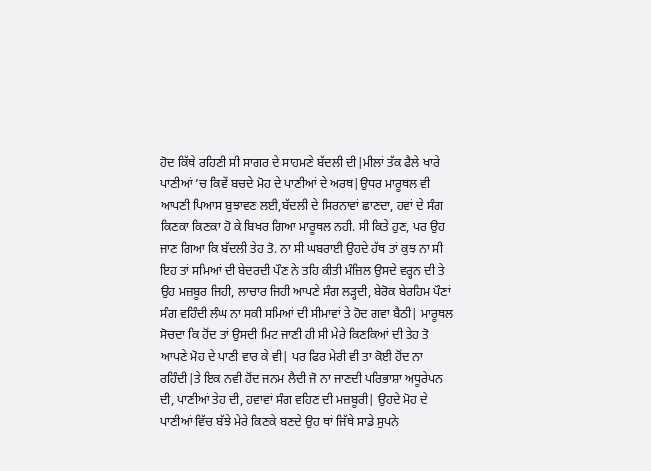ਹੋਦ ਕਿੱਥੇ ਰਹਿਣੀ ਸੀ ਸਾਗਰ ਦੇ ਸਾਹਮਣੇ ਬੱਦਲੀ ਦੀ|ਮੀਲਾਂ ਤੱਕ ਫੈਲੇ ਖਾਰੇ ਪਾਣੀਆਂ ’ਚ ਕਿਵੇਂ ਬਚਦੇ ਮੋਹ ਦੇ ਪਾਣੀਆਂ ਦੇ ਅਰਥ|ਉਧਰ ਮਾਰੂਥਲ ਵੀ ਆਪਣੀ ਪਿਆਸ ਬੁਝਾਵਣ ਲਈ,ਬੱਦਲੀ ਦੇ ਸਿਰਨਾਵਾਂ ਛਾਣਦਾ, ਹਵਾਂ ਦੇ ਸੰਗ ਕਿਣਕਾ ਕਿਣਕਾ ਹੋ ਕੇ ਬਿਖਰ ਗਿਆ ਮਾਰੂਥਲ ਨਹੀ. ਸੀ ਕਿਤੇ ਹੁਣ, ਪਰ ਉਹ ਜਾਣ ਗਿਆ ਕਿ ਬੱਦਲੀ ਤੇਹ ਤੋ. ਨਾ ਸੀ ਘਬਰਾਈ ਉਹਦੇ ਹੱਥ ਤਾਂ ਕੁਝ ਨਾ ਸੀ ਇਹ ਤਾਂ ਸਮਿਆਂ ਦੀ ਬੇਦਰਦੀ ਪੌਣ ਨੇ ਤਹਿ ਕੀਤੀ ਮੰਜ਼ਿਲ ਉਸਦੇ ਵਰ੍ਹਨ ਦੀ ਤੇ ਉਹ ਮਜ਼ਬੂਰ ਜਿਹੀ, ਲਾਚਾਰ ਜਿਹੀ ਆਪਣੇ ਸੰਗ ਲੜ੍ਹਦੀ, ਬੇਰੋਕ ਬੇਰਹਿਮ ਪੌਣਾਂ ਸੰਗ ਵਹਿੰਦੀ ਲੰਘ ਨਾ ਸਕੀ ਸਮਿਆਂ ਦੀ ਸੀਮਾਵਾਂ ਤੇ ਹੋਦ ਗਵਾ ਬੈਠੀ| ਮਾਰੂਥਲ ਸੋਚਦਾ ਕਿ ਹੋਂਦ ਤਾਂ ਉਸਦੀ ਮਿਟ ਜਾਣੀ ਹੀ ਸੀ ਮੇਰੇ ਕਿਣਕਿਆਂ ਦੀ ਤੇਹ ਤੋ ਆਪਣੇ ਮੋਹ ਦੇ ਪਾਣੀ ਵਾਰ ਕੇ ਵੀ| ਪਰ ਫਿਰ ਮੇਰੀ ਵੀ ਤਾ ਕੋਈ ਹੋਂਦ ਨਾ ਰਹਿੰਦੀ|ਤੇ ਇਕ ਨਵੀ ਹੋਂਦ ਜਨਮ ਲੈਦੀ ਜੋ ਨਾ ਜਾਣਦੀ ਪਰਿਭਾਸ਼ਾ ਅਧੂਰੇਪਨ ਦੀ, ਪਾਣੀਆਂ ਤੇਹ ਦੀ, ਹਵਾਵਾਂ ਸੰਗ ਵਹਿਣ ਦੀ ਮਜ਼ਬੂਰੀ| ਉਹਦੇ ਮੋਹ ਦੇ ਪਾਣੀਆਂ ਵਿੱਚ ਬੱਝੇ ਮੇਰੇ ਕਿਣਕੇ ਬਣਦੇ ਉਹ ਥਾਂ ਜਿੱਥੇ ਸਾਡੇ ਸੁਪਨੇ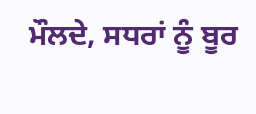ਮੌਲਦੇ, ਸਧਰਾਂ ਨੂੰ ਬੂਰ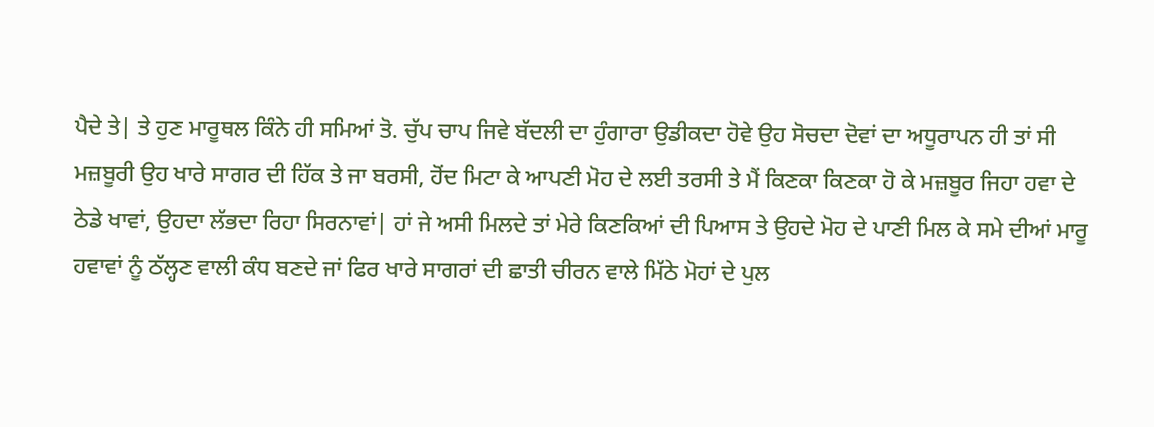ਪੈਦੇ ਤੇ| ਤੇ ਹੁਣ ਮਾਰੂਥਲ ਕਿੰਨੇ ਹੀ ਸਮਿਆਂ ਤੋ. ਚੁੱਪ ਚਾਪ ਜਿਵੇ ਬੱਦਲੀ ਦਾ ਹੁੰਗਾਰਾ ਉਡੀਕਦਾ ਹੋਵੇ ਉਹ ਸੋਚਦਾ ਦੋਵਾਂ ਦਾ ਅਧੂਰਾਪਨ ਹੀ ਤਾਂ ਸੀ ਮਜ਼ਬੂਰੀ ਉਹ ਖਾਰੇ ਸਾਗਰ ਦੀ ਹਿੱਕ ਤੇ ਜਾ ਬਰਸੀ, ਹੋਂਦ ਮਿਟਾ ਕੇ ਆਪਣੀ ਮੋਹ ਦੇ ਲਈ ਤਰਸੀ ਤੇ ਮੈਂ ਕਿਣਕਾ ਕਿਣਕਾ ਹੋ ਕੇ ਮਜ਼ਬੂਰ ਜਿਹਾ ਹਵਾ ਦੇ ਠੇਡੇ ਖਾਵਾਂ, ਉਹਦਾ ਲੱਭਦਾ ਰਿਹਾ ਸਿਰਨਾਵਾਂ| ਹਾਂ ਜੇ ਅਸੀ ਮਿਲਦੇ ਤਾਂ ਮੇਰੇ ਕਿਣਕਿਆਂ ਦੀ ਪਿਆਸ ਤੇ ਉਹਦੇ ਮੋਹ ਦੇ ਪਾਣੀ ਮਿਲ ਕੇ ਸਮੇ ਦੀਆਂ ਮਾਰੂ ਹਵਾਵਾਂ ਨੂੰ ਠੱਲ੍ਹਣ ਵਾਲੀ ਕੰਧ ਬਣਦੇ ਜਾਂ ਫਿਰ ਖਾਰੇ ਸਾਗਰਾਂ ਦੀ ਛਾਤੀ ਚੀਰਨ ਵਾਲੇ ਮਿੱਠੇ ਮੋਹਾਂ ਦੇ ਪੁਲ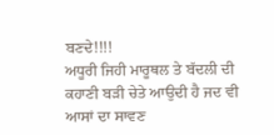ਬਣਦੇ!!!!
ਅਧੂਰੀ ਜਿਹੀ ਮਾਰੂਥਲ ਤੇ ਬੱਦਲੀ ਦੀ ਕਹਾਣੀ ਬੜੀ ਚੇਤੇ ਆਉਦੀ ਹੈ ਜਦ ਵੀ ਆਸਾਂ ਦਾ ਸਾਵਣ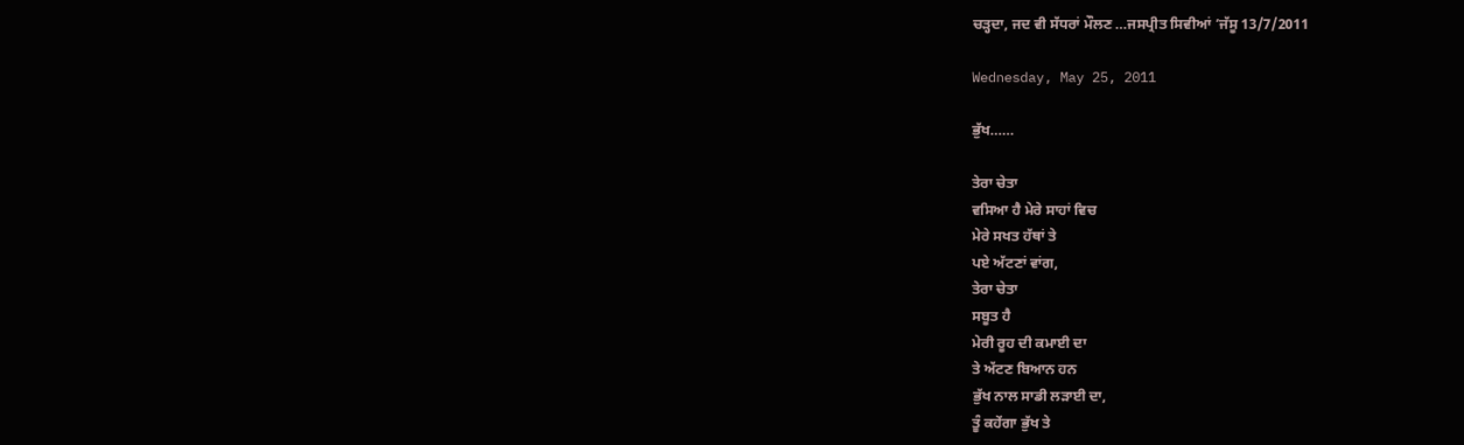ਚੜ੍ਹਦਾ, ਜਦ ਵੀ ਸੱਧਰਾਂ ਮੌਲਣ ...ਜਸਪ੍ਰੀਤ ਸਿਵੀਆਂ ’ਜੱਸੂ 13/7/2011

Wednesday, May 25, 2011

ਭੁੱਖ......

ਤੇਰਾ ਚੇਤਾ
ਵਸਿਆ ਹੈ ਮੇਰੇ ਸਾਹਾਂ ਵਿਚ
ਮੇਰੇ ਸਖਤ ਹੱਥਾਂ ਤੇ
ਪਏ ਅੱਟਣਾਂ ਵਾਂਗ,
ਤੇਰਾ ਚੇਤਾ
ਸਬੂਤ ਹੈ
ਮੇਰੀ ਰੂਹ ਦੀ ਕਮਾਈ ਦਾ
ਤੇ ਅੱਟਣ ਬਿਆਨ ਹਨ
ਭੁੱਖ ਨਾਲ ਸਾਡੀ ਲੜਾਈ ਦਾ,
ਤੂੰ ਕਹੇਂਗਾ ਭੁੱਖ ਤੇ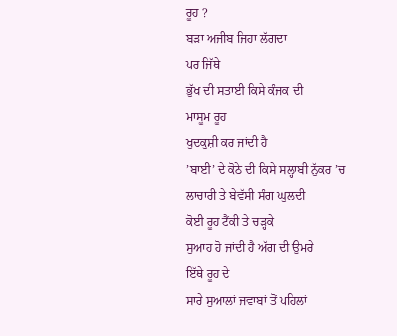ਰੂਹ ?
ਬੜਾ ਅਜੀਬ ਜਿਹਾ ਲੱਗਦਾ
ਪਰ ਜਿੱਥੇ
ਭੁੱਖ ਦੀ ਸਤਾਈ ਕਿਸੇ ਕੰਜਕ ਦੀ
ਮਾਸੂਮ ਰੂਹ
ਖੁਦਕੁਸ਼ੀ ਕਰ ਜਾਂਦੀ ਹੈ
’ਬਾਈ’ ਦੇ ਕੋਠੇ ਦੀ ਕਿਸੇ ਸਲ੍ਹਾਬੀ ਨੁੱਕਰ ’ਚ
ਲਾਚਾਰੀ ਤੇ ਬੇਵੱਸੀ ਸੰਗ ਘੁਲਦੀ
ਕੋਈ ਰੂਹ ਟੈਂਕੀ ਤੇ ਚੜ੍ਹਕੇ
ਸੁਆਹ ਹੋ ਜਾਂਦੀ ਹੈ ਅੱਗ ਦੀ ਉਮਰੇ
ਇੱਥੇ ਰੂਹ ਦੇ
ਸਾਰੇ ਸੁਆਲਾਂ ਜਵਾਬਾਂ ਤੋਂ ਪਹਿਲਾਂ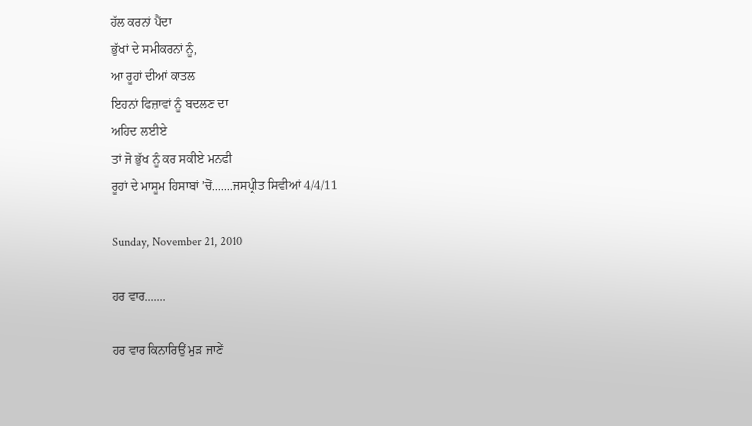ਹੱਲ ਕਰਨਾਂ ਪੈਂਦਾ
ਭੁੱਖਾਂ ਦੇ ਸਮੀਕਰਨਾਂ ਨੂੰ,
ਆ ਰੂਹਾਂ ਦੀਆਂ ਕਾਤਲ
ਇਹਨਾਂ ਫਿਜ਼ਾਵਾਂ ਨੂੰ ਬਦਲਣ ਦਾ
ਅਹਿਦ ਲਈਏ
ਤਾਂ ਜੋ ਭੁੱਖ ਨੂੰ ਕਰ ਸਕੀਏ ਮਨਫੀ
ਰੂਹਾਂ ਦੇ ਮਾਸੂਮ ਹਿਸਾਬਾਂ ’ਚੋਂ.......ਜਸਪ੍ਰੀਤ ਸਿਵੀਆਂ 4/4/11

Sunday, November 21, 2010

ਹਰ ਵਾਰ.......

ਹਰ ਵਾਰ ਕਿਨਾਰਿਉਂ ਮੁੜ ਜਾਣੇਂ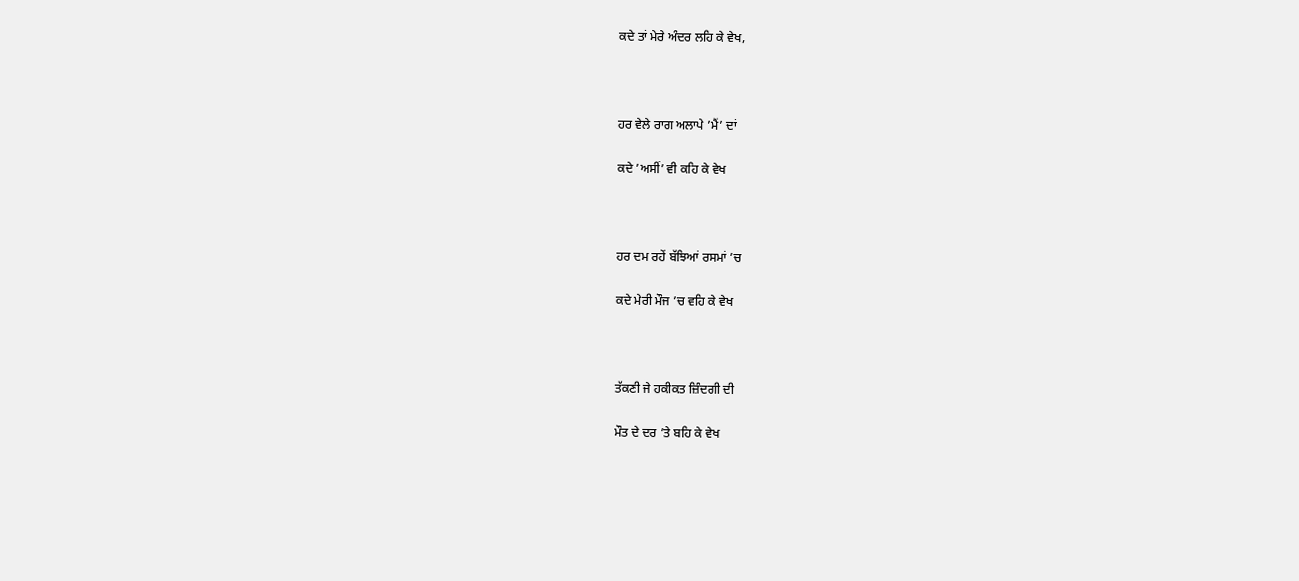ਕਦੇ ਤਾਂ ਮੇਰੇ ਅੰਦਰ ਲਹਿ ਕੇ ਵੇਖ,



ਹਰ ਵੇਲੇ ਰਾਗ ਅਲਾਪੇ ’ਮੈਂ’ ਦਾਂ

ਕਦੇ ’ਅਸੀਂ’ ਵੀ ਕਹਿ ਕੇ ਵੇਖ



ਹਰ ਦਮ ਰਹੇਂ ਬੱਝਿਆਂ ਰਸਮਾਂ ’ਚ

ਕਦੇ ਮੇਰੀ ਮੌਜ ’ਚ ਵਹਿ ਕੇ ਵੇਖ



ਤੱਕਣੀ ਜੇ ਹਕੀਕਤ ਜ਼ਿੰਦਗੀ ਦੀ

ਮੌਤ ਦੇ ਦਰ ’ਤੇ ਬਹਿ ਕੇ ਵੇਖ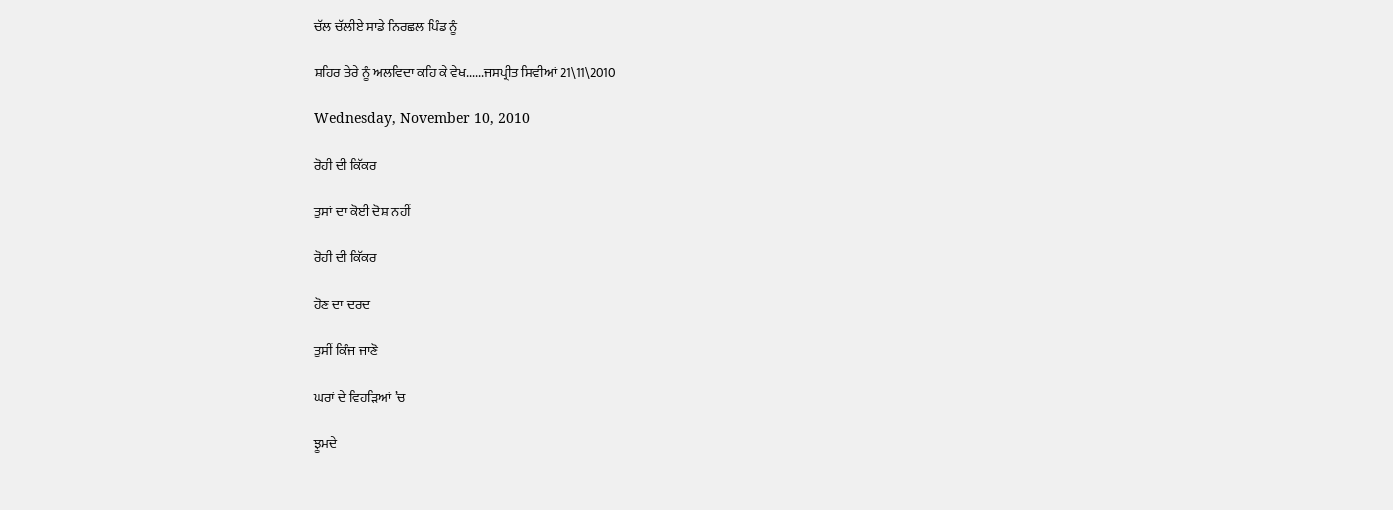ਚੱਲ ਚੱਲੀਏ ਸਾਡੇ ਨਿਰਛਲ ਪਿੰਡ ਨੂੰ

ਸ਼ਹਿਰ ਤੇਰੇ ਨੂੰ ਅਲਵਿਦਾ ਕਹਿ ਕੇ ਵੇਖ......ਜਸਪ੍ਰੀਤ ਸਿਵੀਆਂ 21\11\2010

Wednesday, November 10, 2010

ਰੋਹੀ ਦੀ ਕਿੱਕਰ

ਤੁਸਾਂ ਦਾ ਕੋਈ ਦੋਸ਼ ਨਹੀਂ

ਰੋਹੀ ਦੀ ਕਿੱਕਰ

ਹੋਣ ਦਾ ਦਰਦ

ਤੁਸੀਂ ਕਿੰਜ ਜਾਣੋ

ਘਰਾਂ ਦੇ ਵਿਹੜਿਆਂ ’ਚ

ਝੂਮਦੇ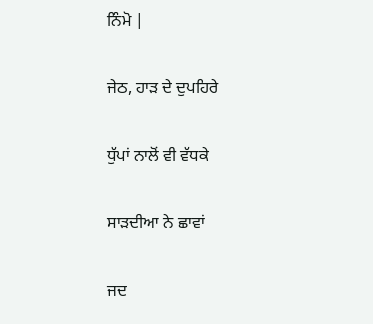ਨਿੰਮੋ |

ਜੇਠ, ਹਾੜ ਦੇ ਦੁਪਹਿਰੇ

ਧੁੱਪਾਂ ਨਾਲੋਂ ਵੀ ਵੱਧਕੇ

ਸਾੜਦੀਆ ਨੇ ਛਾਵਾਂ

ਜਦ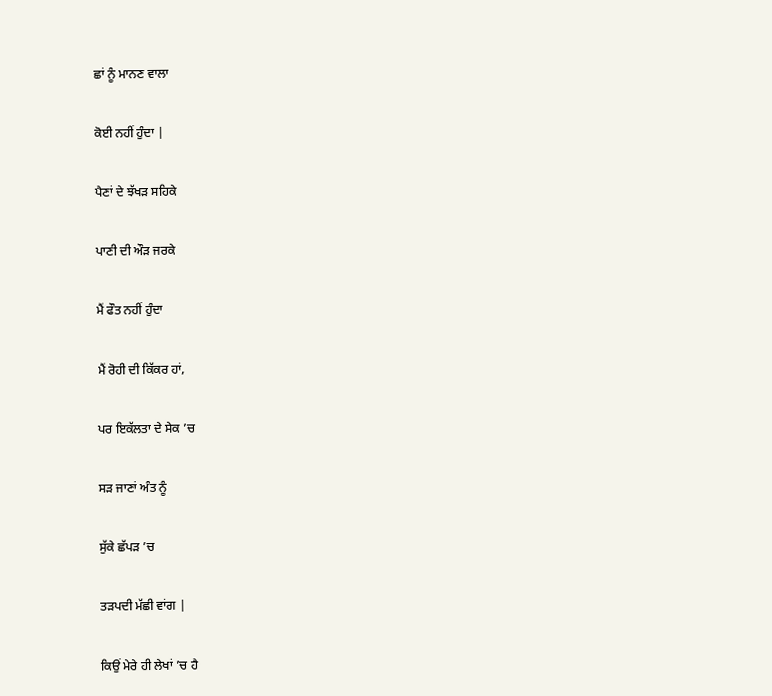ਛਾਂ ਨੂੰ ਮਾਨਣ ਵਾਲਾ

ਕੋਈ ਨਹੀਂ ਹੁੰਦਾ |

ਪੈਣਾਂ ਦੇ ਝੱਖੜ ਸਹਿਕੇ

ਪਾਣੀ ਦੀ ਔੜ ਜਰਕੇ

ਮੈਂ ਫੌਤ ਨਹੀਂ ਹੁੰਦਾ

ਮੈਂ ਰੋਹੀ ਦੀ ਕਿੱਕਰ ਹਾਂ,

ਪਰ ਇਕੱਲਤਾ ਦੇ ਸੇਕ ’ਚ

ਸੜ ਜਾਣਾਂ ਅੰਤ ਨੂੰ

ਸੁੱਕੇ ਛੱਪੜ ’ਚ

ਤੜਪਦੀ ਮੱਛੀ ਵਾਂਗ |

ਕਿਉਂ ਮੇਰੇ ਹੀ ਲੇਖਾਂ ’ਚ ਹੈ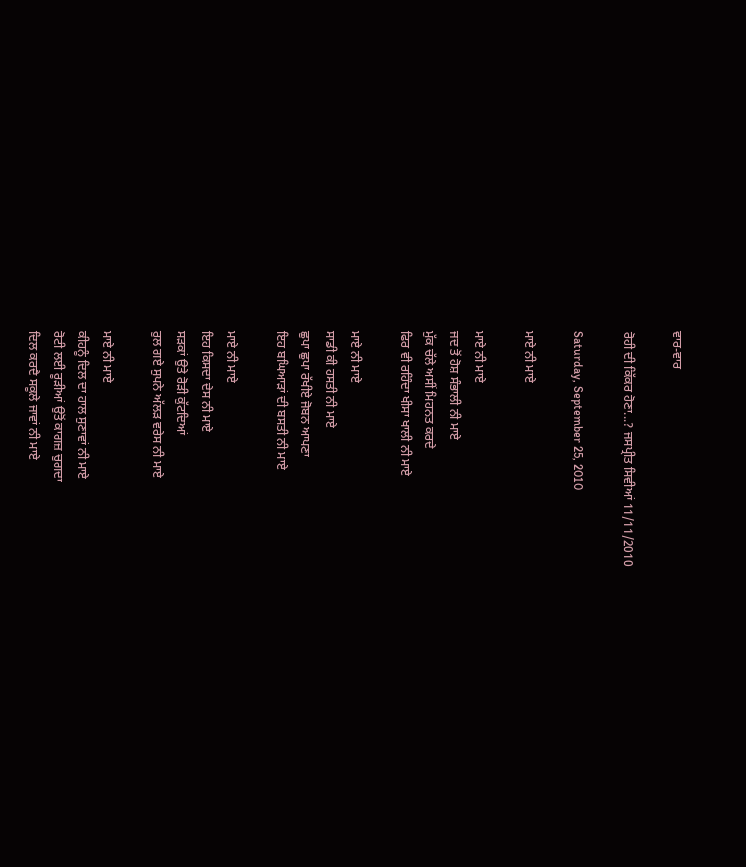ਵਾਰ-ਵਾਰ

ਰੋਹੀ ਦੀ ਕਿੱਕਰ ਹੋਣਾ...? ਜਸਪ੍ਰੀਤ ਸਿਵੀਆਂ 11/11/2010

Saturday, September 25, 2010

ਮਾਏ ਨੀ ਮਾਏ

ਮਾਏ ਨੀ ਮਾਏ
ਜਦ ਤੋਂ ਹੋਸ਼ ਸੰਭਾਲੀ ਨੀ ਮਾਏ
ਮੁੱਕ ਚੱਲੇ ਅਸੀਂ ਮਿਹਨਤ ਕਰਦੇ
ਫਿਰ ਵੀ ਰਹਿੰਦਾ ਖੀਸਾ ਖਾਲੀ ਨੀ ਮਾਏ

ਮਾਏ ਨੀ ਮਾਏ
ਸਾਡੀ ਕੀ ਹਸਤੀ ਨੀ ਮਾਏ
ਛੁਪਾ ਛੁਪਾ ਰੱਖੀਏ ਜੋਬਨ ਆਪਣਾ
ਇਹ ਬਘਿਆੜਾਂ ਦੀ ਬਸਤੀ ਨੀ ਮਾਏ

ਮਾਏ ਨੀ ਮਾਏ
ਇਹ ਕਿਸਦਾ ਦੇਸ ਨੀ ਮਾਏ
ਸੜਕਾਂ ਉਤੇ ਰੋੜੀ ਕੁੱਟਦਿਆਂ
ਰੁਲ ਗਏ ਸੁਪਨੇ ਅੱਲੜ ਵਰੇਸ ਨੀ ਮਾਏ

ਮਾਏ ਨੀ ਮਾਏ
ਕੀਹਨੂੰ ਦਿਲ ਦਾ ਹਾਲ ਸੁਣਾਵਾਂ ਨੀ ਮਾਏ
ਰੋਟੀ ਲਈ ਰੂੜੀਆਂ ਉਤੋਂ ਕਾਗਜ਼ ਚੁਗਦਾ
ਦਿਲ ਕਰਦੈ ਸਕੂਲੇ ਜਾਵਾਂ ਨੀ ਮਾਏ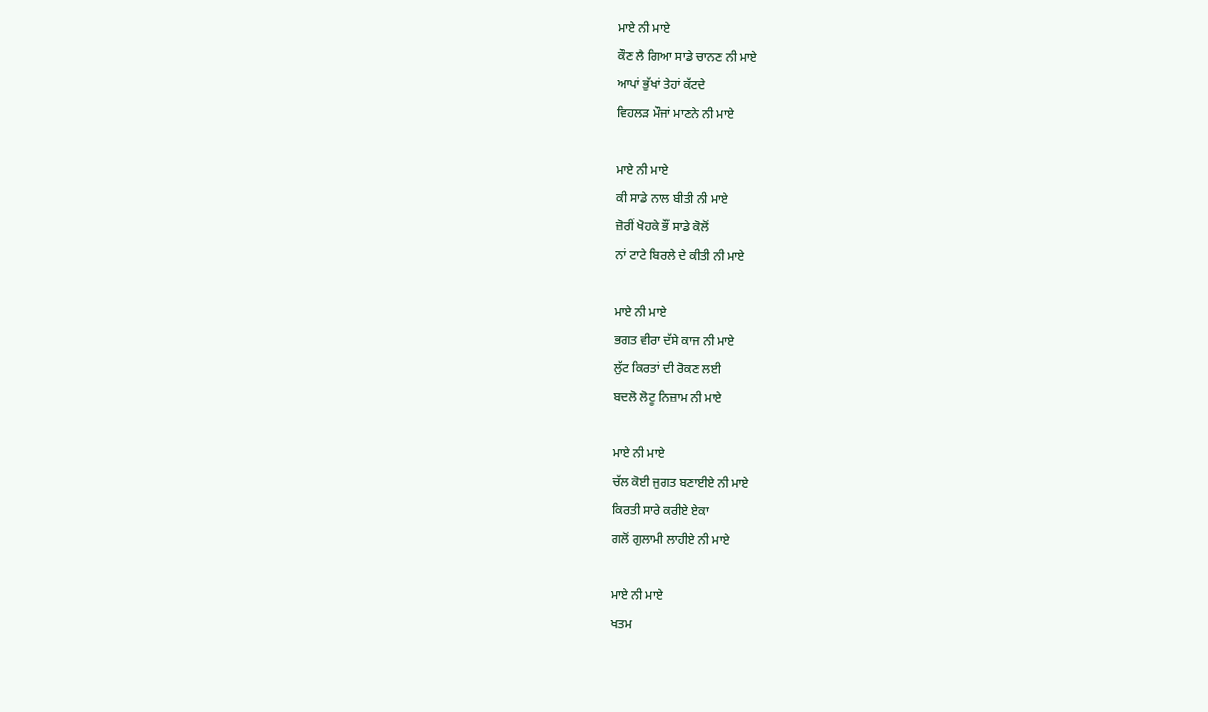ਮਾਏ ਨੀ ਮਾਏ
ਕੌਣ ਲੈ ਗਿਆ ਸਾਡੇ ਚਾਨਣ ਨੀ ਮਾਏ
ਆਪਾਂ ਭੁੱਖਾਂ ਤੇਹਾਂ ਕੱਟਦੇ
ਵਿਹਲੜ ਮੌਜਾਂ ਮਾਣਨੇ ਨੀ ਮਾਏ

ਮਾਏ ਨੀ ਮਾਏ
ਕੀ ਸਾਡੇ ਨਾਲ ਬੀਤੀ ਨੀ ਮਾਏ
ਜ਼ੋਰੀਂ ਖੋਹਕੇ ਭੌਂ ਸਾਡੇ ਕੋਲੋਂ
ਨਾਂ ਟਾਟੇ ਬਿਰਲੇ ਦੇ ਕੀਤੀ ਨੀ ਮਾਏ

ਮਾਏ ਨੀ ਮਾਏ
ਭਗਤ ਵੀਰਾ ਦੱਸੇ ਕਾਜ ਨੀ ਮਾਏ
ਲੁੱਟ ਕਿਰਤਾਂ ਦੀ ਰੋਕਣ ਲਈ
ਬਦਲੋ ਲੋਟੂ ਨਿਜ਼ਾਮ ਨੀ ਮਾਏ

ਮਾਏ ਨੀ ਮਾਏ
ਚੱਲ ਕੋਈ ਜੁਗਤ ਬਣਾਈਏ ਨੀ ਮਾਏ
ਕਿਰਤੀ ਸਾਰੇ ਕਰੀਏ ਏਕਾ
ਗਲੋਂ ਗੁਲਾਮੀ ਲਾਹੀਏ ਨੀ ਮਾਏ

ਮਾਏ ਨੀ ਮਾਏ
ਖਤਮ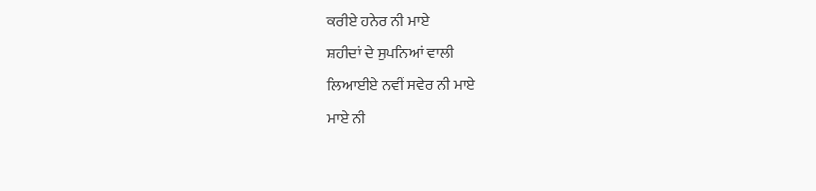ਕਰੀਏ ਹਨੇਰ ਨੀ ਮਾਏ
ਸ਼ਹੀਦਾਂ ਦੇ ਸੁਪਨਿਆਂ ਵਾਲੀ
ਲਿਆਈਏ ਨਵੀਂ ਸਵੇਰ ਨੀ ਮਾਏ
ਮਾਏ ਨੀ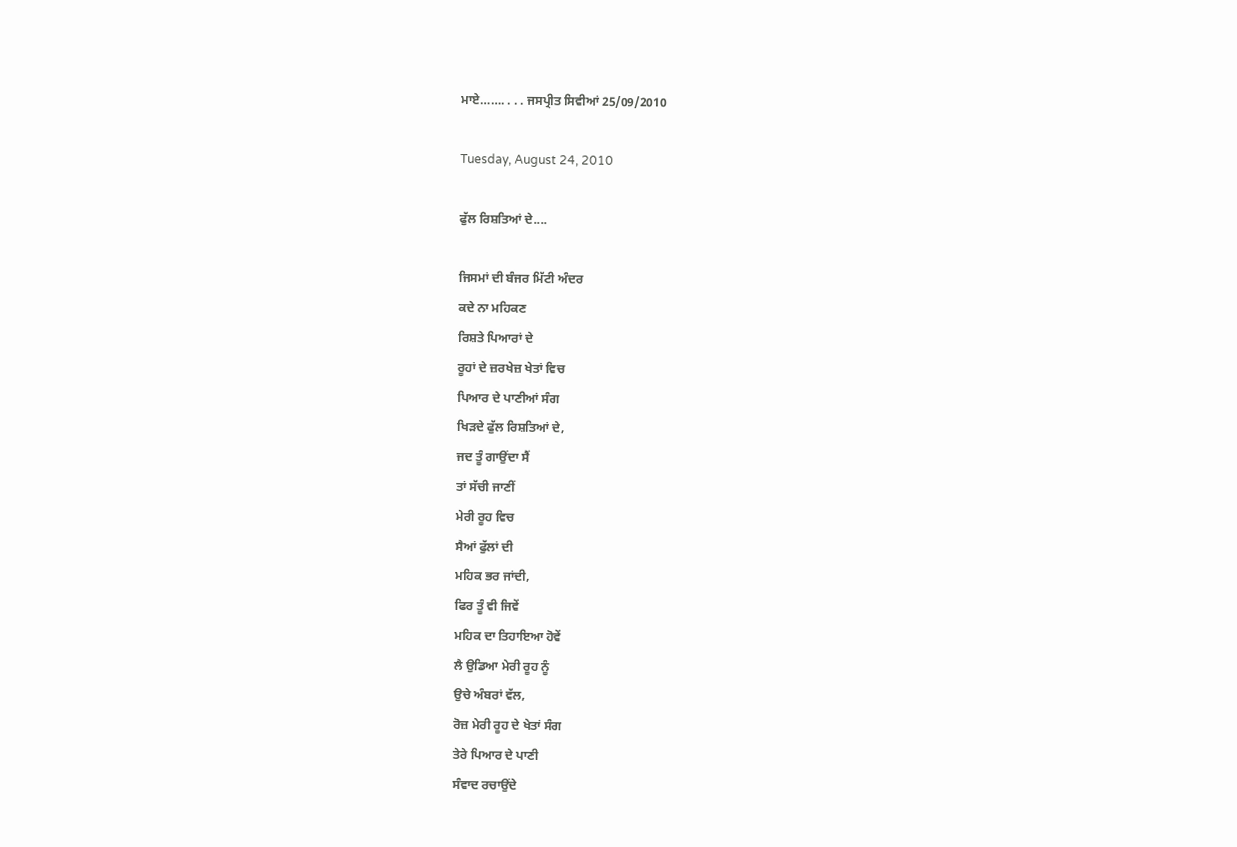ਮਾਏ……. . . . ਜਸਪ੍ਰੀਤ ਸਿਵੀਆਂ 25/09/2010

Tuesday, August 24, 2010

ਫੁੱਲ ਰਿਸ਼ਤਿਆਂ ਦੇ....

ਜਿਸਮਾਂ ਦੀ ਬੰਜਰ ਮਿੱਟੀ ਅੰਦਰ
ਕਦੇ ਨਾ ਮਹਿਕਣ
ਰਿਸ਼ਤੇ ਪਿਆਰਾਂ ਦੇ
ਰੂਹਾਂ ਦੇ ਜ਼ਰਖੇਜ਼ ਖੇਤਾਂ ਵਿਚ
ਪਿਆਰ ਦੇ ਪਾਣੀਆਂ ਸੰਗ
ਖਿੜਦੇ ਫੁੱਲ ਰਿਸ਼ਤਿਆਂ ਦੇ,
ਜਦ ਤੂੰ ਗਾਉਂਦਾ ਸੈਂ
ਤਾਂ ਸੱਚੀ ਜਾਣੀਂ
ਮੇਰੀ ਰੂਹ ਵਿਚ
ਸੈਆਂ ਫੁੱਲਾਂ ਦੀ
ਮਹਿਕ ਭਰ ਜਾਂਦੀ,
ਫਿਰ ਤੂੰ ਵੀ ਜਿਵੇਂ
ਮਹਿਕ ਦਾ ਤਿਹਾਇਆ ਹੋਵੇਂ
ਲੈ ਉਡਿਆ ਮੇਰੀ ਰੂਹ ਨੂੰ
ਉਚੇ ਅੰਬਰਾਂ ਵੱਲ,
ਰੋਜ਼ ਮੇਰੀ ਰੂਹ ਦੇ ਖੇਤਾਂ ਸੰਗ
ਤੇਰੇ ਪਿਆਰ ਦੇ ਪਾਣੀ
ਸੰਵਾਦ ਰਚਾਉਂਦੇ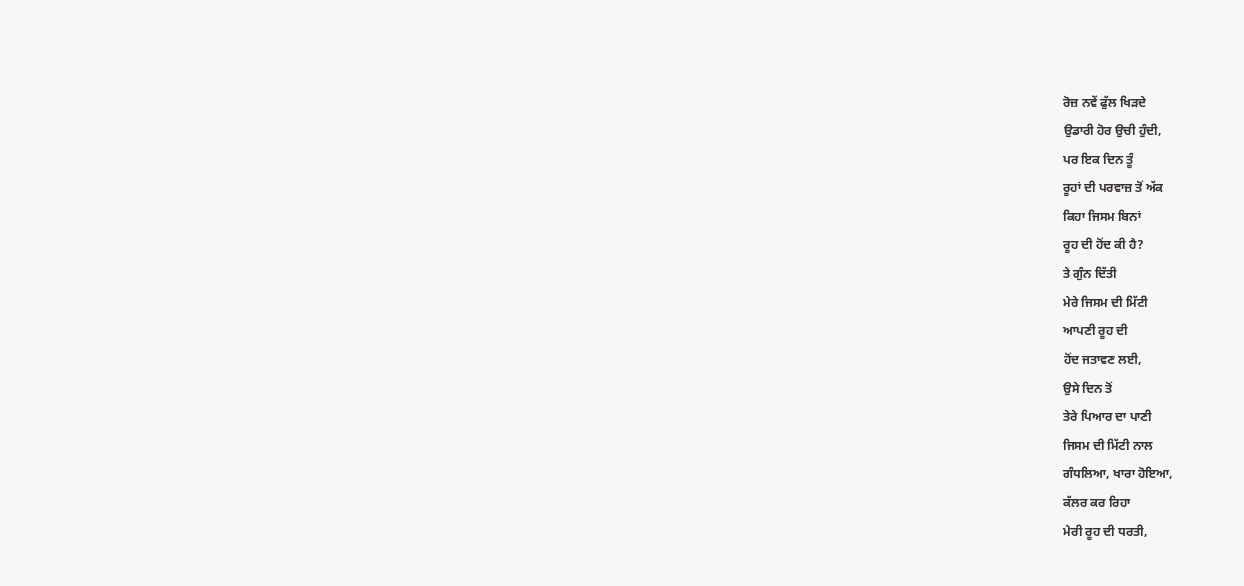ਰੋਜ਼ ਨਵੇਂ ਫੁੱਲ ਖਿੜਦੇ
ਉਡਾਰੀ ਹੋਰ ਉਚੀ ਹੁੰਦੀ,
ਪਰ ਇਕ ਦਿਨ ਤੂੰ
ਰੂਹਾਂ ਦੀ ਪਰਵਾਜ਼ ਤੋਂ ਅੱਕ
ਕਿਹਾ ਜਿਸਮ ਬਿਨਾਂ
ਰੂਹ ਦੀ ਹੋਂਦ ਕੀ ਹੈ?
ਤੇ ਗੁੰਨ ਦਿੱਤੀ
ਮੇਰੇ ਜਿਸਮ ਦੀ ਮਿੱਟੀ
ਆਪਣੀ ਰੂਹ ਦੀ
ਹੋਂਦ ਜਤਾਵਣ ਲਈ,
ਉਸੇ ਦਿਨ ਤੋਂ
ਤੇਰੇ ਪਿਆਰ ਦਾ ਪਾਣੀ
ਜਿਸਮ ਦੀ ਮਿੱਟੀ ਨਾਲ
ਗੰਧਲਿਆ, ਖਾਰਾ ਹੋਇਆ,
ਕੱਲਰ ਕਰ ਰਿਹਾ
ਮੇਰੀ ਰੂਹ ਦੀ ਧਰਤੀ,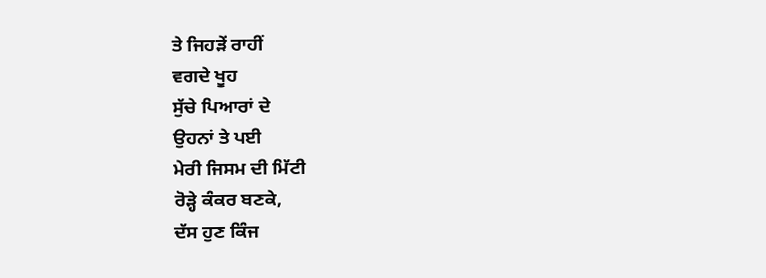ਤੇ ਜਿਹੜੇਂ ਰਾਹੀਂ
ਵਗਦੇ ਖੂਹ
ਸੁੱਚੇ ਪਿਆਰਾਂ ਦੇ
ਉਹਨਾਂ ਤੇ ਪਈ
ਮੇਰੀ ਜਿਸਮ ਦੀ ਮਿੱਟੀ
ਰੋੜ੍ਹੇ ਕੰਕਰ ਬਣਕੇ,
ਦੱਸ ਹੁਣ ਕਿੰਜ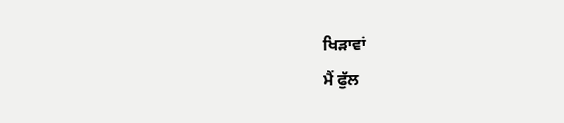ਖਿੜਾਵਾਂ
ਮੈਂ ਫੁੱਲ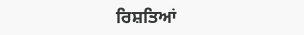ਰਿਸ਼ਤਿਆਂ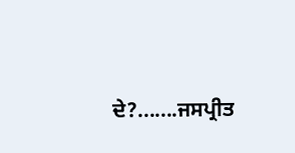ਦੇ?.......ਜਸਪ੍ਰੀਤ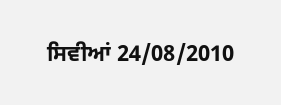ਸਿਵੀਆਂ 24/08/2010